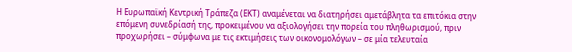Η Ευρωπαϊκή Κεντρική Τράπεζα (ΕΚΤ) αναμένεται να διατηρήσει αμετάβλητα τα επιτόκια στην επόμενη συνεδρίασή της, προκειμένου να αξιολογήσει την πορεία του πληθωρισμού, πριν προχωρήσει – σύμφωνα με τις εκτιμήσεις των οικονομολόγων – σε μία τελευταία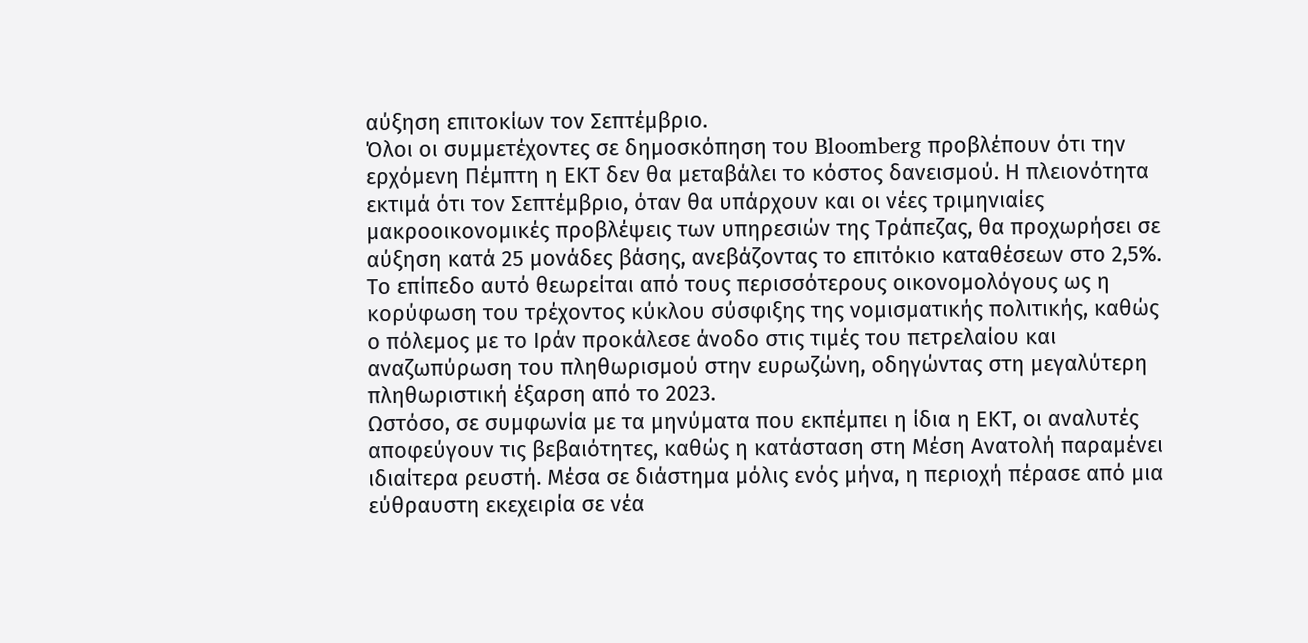αύξηση επιτοκίων τον Σεπτέμβριο.
Όλοι οι συμμετέχοντες σε δημοσκόπηση του Bloomberg προβλέπουν ότι την ερχόμενη Πέμπτη η ΕΚΤ δεν θα μεταβάλει το κόστος δανεισμού. Η πλειονότητα εκτιμά ότι τον Σεπτέμβριο, όταν θα υπάρχουν και οι νέες τριμηνιαίες μακροοικονομικές προβλέψεις των υπηρεσιών της Τράπεζας, θα προχωρήσει σε αύξηση κατά 25 μονάδες βάσης, ανεβάζοντας το επιτόκιο καταθέσεων στο 2,5%.
Το επίπεδο αυτό θεωρείται από τους περισσότερους οικονομολόγους ως η κορύφωση του τρέχοντος κύκλου σύσφιξης της νομισματικής πολιτικής, καθώς ο πόλεμος με το Ιράν προκάλεσε άνοδο στις τιμές του πετρελαίου και αναζωπύρωση του πληθωρισμού στην ευρωζώνη, οδηγώντας στη μεγαλύτερη πληθωριστική έξαρση από το 2023.
Ωστόσο, σε συμφωνία με τα μηνύματα που εκπέμπει η ίδια η ΕΚΤ, οι αναλυτές αποφεύγουν τις βεβαιότητες, καθώς η κατάσταση στη Μέση Ανατολή παραμένει ιδιαίτερα ρευστή. Μέσα σε διάστημα μόλις ενός μήνα, η περιοχή πέρασε από μια εύθραυστη εκεχειρία σε νέα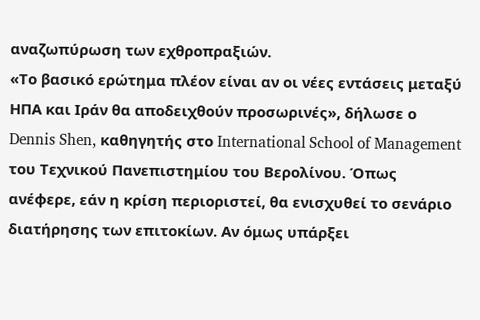αναζωπύρωση των εχθροπραξιών.
«Το βασικό ερώτημα πλέον είναι αν οι νέες εντάσεις μεταξύ ΗΠΑ και Ιράν θα αποδειχθούν προσωρινές», δήλωσε ο Dennis Shen, καθηγητής στο International School of Management του Τεχνικού Πανεπιστημίου του Βερολίνου. Όπως ανέφερε, εάν η κρίση περιοριστεί, θα ενισχυθεί το σενάριο διατήρησης των επιτοκίων. Αν όμως υπάρξει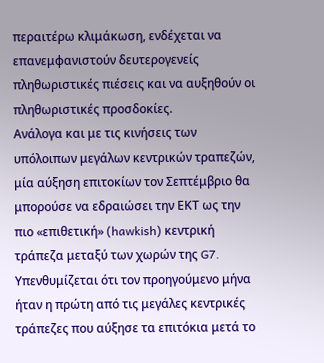περαιτέρω κλιμάκωση, ενδέχεται να επανεμφανιστούν δευτερογενείς πληθωριστικές πιέσεις και να αυξηθούν οι πληθωριστικές προσδοκίες.
Ανάλογα και με τις κινήσεις των υπόλοιπων μεγάλων κεντρικών τραπεζών, μία αύξηση επιτοκίων τον Σεπτέμβριο θα μπορούσε να εδραιώσει την ΕΚΤ ως την πιο «επιθετική» (hawkish) κεντρική τράπεζα μεταξύ των χωρών της G7. Υπενθυμίζεται ότι τον προηγούμενο μήνα ήταν η πρώτη από τις μεγάλες κεντρικές τράπεζες που αύξησε τα επιτόκια μετά το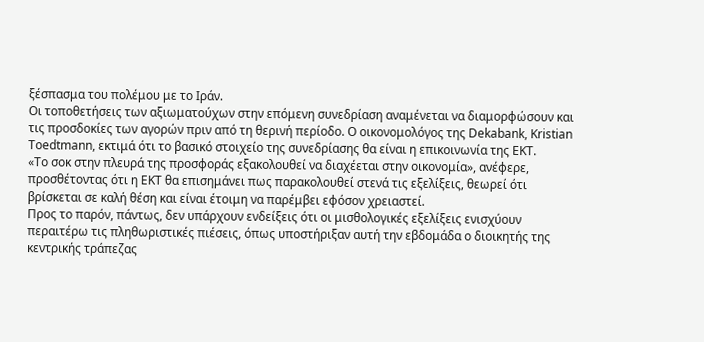ξέσπασμα του πολέμου με το Ιράν.
Οι τοποθετήσεις των αξιωματούχων στην επόμενη συνεδρίαση αναμένεται να διαμορφώσουν και τις προσδοκίες των αγορών πριν από τη θερινή περίοδο. Ο οικονομολόγος της Dekabank, Kristian Toedtmann, εκτιμά ότι το βασικό στοιχείο της συνεδρίασης θα είναι η επικοινωνία της ΕΚΤ.
«Το σοκ στην πλευρά της προσφοράς εξακολουθεί να διαχέεται στην οικονομία», ανέφερε, προσθέτοντας ότι η ΕΚΤ θα επισημάνει πως παρακολουθεί στενά τις εξελίξεις, θεωρεί ότι βρίσκεται σε καλή θέση και είναι έτοιμη να παρέμβει εφόσον χρειαστεί.
Προς το παρόν, πάντως, δεν υπάρχουν ενδείξεις ότι οι μισθολογικές εξελίξεις ενισχύουν περαιτέρω τις πληθωριστικές πιέσεις, όπως υποστήριξαν αυτή την εβδομάδα ο διοικητής της κεντρικής τράπεζας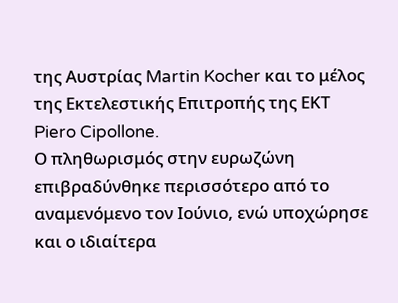της Αυστρίας Martin Kocher και το μέλος της Εκτελεστικής Επιτροπής της ΕΚΤ Piero Cipollone.
Ο πληθωρισμός στην ευρωζώνη επιβραδύνθηκε περισσότερο από το αναμενόμενο τον Ιούνιο, ενώ υποχώρησε και ο ιδιαίτερα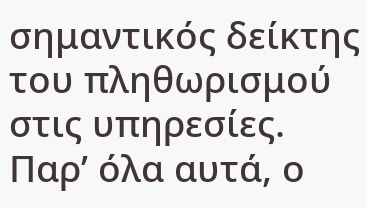σημαντικός δείκτης του πληθωρισμού στις υπηρεσίες.
Παρ’ όλα αυτά, ο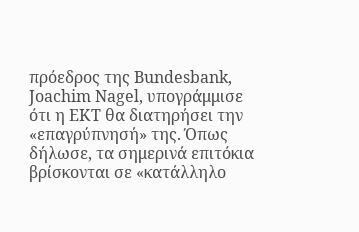πρόεδρος της Bundesbank, Joachim Nagel, υπογράμμισε ότι η ΕΚΤ θα διατηρήσει την «επαγρύπνησή» της. Όπως δήλωσε, τα σημερινά επιτόκια βρίσκονται σε «κατάλληλο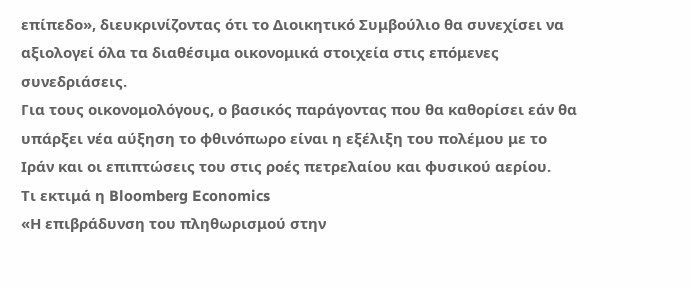επίπεδο», διευκρινίζοντας ότι το Διοικητικό Συμβούλιο θα συνεχίσει να αξιολογεί όλα τα διαθέσιμα οικονομικά στοιχεία στις επόμενες συνεδριάσεις.
Για τους οικονομολόγους, ο βασικός παράγοντας που θα καθορίσει εάν θα υπάρξει νέα αύξηση το φθινόπωρο είναι η εξέλιξη του πολέμου με το Ιράν και οι επιπτώσεις του στις ροές πετρελαίου και φυσικού αερίου.
Τι εκτιμά η Bloomberg Economics
«Η επιβράδυνση του πληθωρισμού στην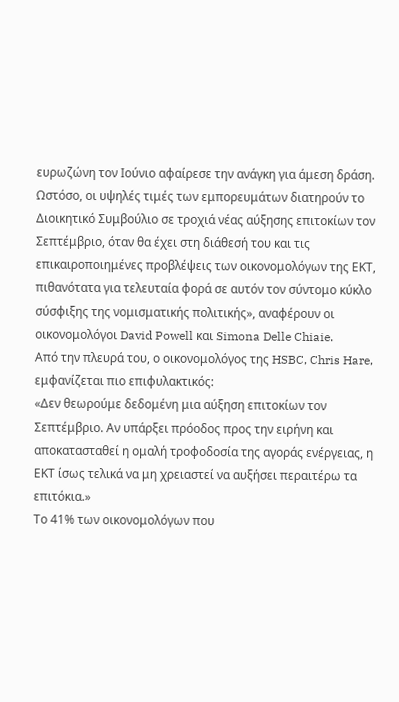ευρωζώνη τον Ιούνιο αφαίρεσε την ανάγκη για άμεση δράση. Ωστόσο, οι υψηλές τιμές των εμπορευμάτων διατηρούν το Διοικητικό Συμβούλιο σε τροχιά νέας αύξησης επιτοκίων τον Σεπτέμβριο, όταν θα έχει στη διάθεσή του και τις επικαιροποιημένες προβλέψεις των οικονομολόγων της ΕΚΤ, πιθανότατα για τελευταία φορά σε αυτόν τον σύντομο κύκλο σύσφιξης της νομισματικής πολιτικής», αναφέρουν οι οικονομολόγοι David Powell και Simona Delle Chiaie.
Από την πλευρά του, ο οικονομολόγος της HSBC, Chris Hare, εμφανίζεται πιο επιφυλακτικός:
«Δεν θεωρούμε δεδομένη μια αύξηση επιτοκίων τον Σεπτέμβριο. Αν υπάρξει πρόοδος προς την ειρήνη και αποκατασταθεί η ομαλή τροφοδοσία της αγοράς ενέργειας, η ΕΚΤ ίσως τελικά να μη χρειαστεί να αυξήσει περαιτέρω τα επιτόκια.»
Το 41% των οικονομολόγων που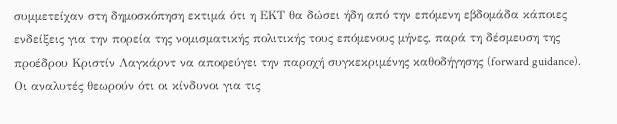συμμετείχαν στη δημοσκόπηση εκτιμά ότι η ΕΚΤ θα δώσει ήδη από την επόμενη εβδομάδα κάποιες ενδείξεις για την πορεία της νομισματικής πολιτικής τους επόμενους μήνες, παρά τη δέσμευση της προέδρου Κριστίν Λαγκάρντ να αποφεύγει την παροχή συγκεκριμένης καθοδήγησης (forward guidance).
Οι αναλυτές θεωρούν ότι οι κίνδυνοι για τις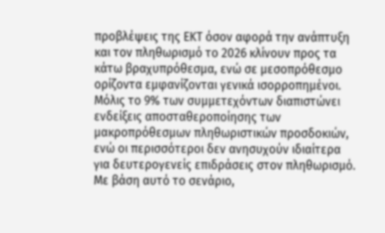προβλέψεις της ΕΚΤ όσον αφορά την ανάπτυξη και τον πληθωρισμό το 2026 κλίνουν προς τα κάτω βραχυπρόθεσμα, ενώ σε μεσοπρόθεσμο ορίζοντα εμφανίζονται γενικά ισορροπημένοι.
Μόλις το 9% των συμμετεχόντων διαπιστώνει ενδείξεις αποσταθεροποίησης των μακροπρόθεσμων πληθωριστικών προσδοκιών, ενώ οι περισσότεροι δεν ανησυχούν ιδιαίτερα για δευτερογενείς επιδράσεις στον πληθωρισμό.
Με βάση αυτό το σενάριο,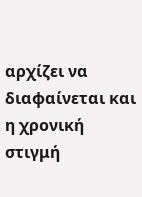αρχίζει να διαφαίνεται και η χρονική στιγμή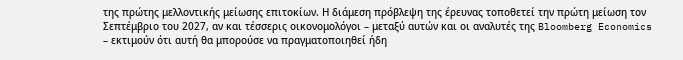της πρώτης μελλοντικής μείωσης επιτοκίων. Η διάμεση πρόβλεψη της έρευνας τοποθετεί την πρώτη μείωση τον Σεπτέμβριο του 2027, αν και τέσσερις οικονομολόγοι – μεταξύ αυτών και οι αναλυτές της Bloomberg Economics – εκτιμούν ότι αυτή θα μπορούσε να πραγματοποιηθεί ήδη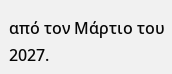από τον Μάρτιο του 2027.